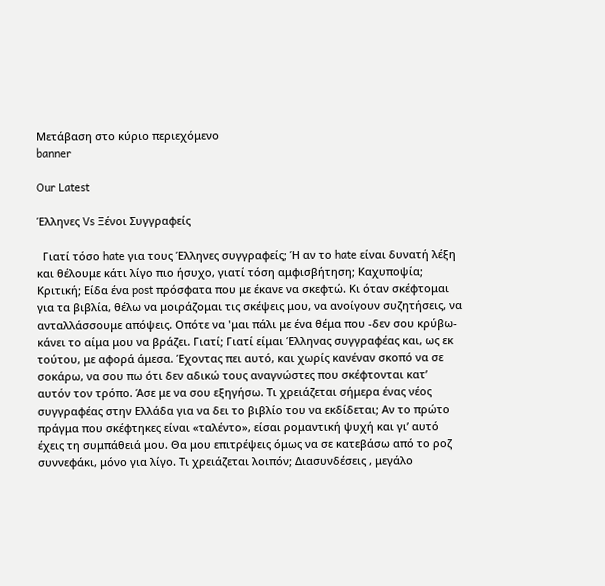Μετάβαση στο κύριο περιεχόμενο
banner

Our Latest

Έλληνες Vs Ξένοι Συγγραφείς

  Γιατί τόσο hate για τους Έλληνες συγγραφείς; Ή αν το hate είναι δυνατή λέξη και θέλουμε κάτι λίγο πιο ήσυχο, γιατί τόση αμφισβήτηση; Καχυποψία; Κριτική; Είδα ένα post πρόσφατα που με έκανε να σκεφτώ. Κι όταν σκέφτομαι για τα βιβλία, θέλω να μοιράζομαι τις σκέψεις μου, να ανοίγουν συζητήσεις, να ανταλλάσσουμε απόψεις. Οπότε να 'μαι πάλι με ένα θέμα που -δεν σου κρύβω- κάνει το αίμα μου να βράζει. Γιατί; Γιατί είμαι Έλληνας συγγραφέας και, ως εκ τούτου, με αφορά άμεσα. Έχοντας πει αυτό, και χωρίς κανέναν σκοπό να σε σοκάρω, να σου πω ότι δεν αδικώ τους αναγνώστες που σκέφτονται κατ’ αυτόν τον τρόπο. Άσε με να σου εξηγήσω. Τι χρειάζεται σήμερα ένας νέος συγγραφέας στην Ελλάδα για να δει το βιβλίο του να εκδίδεται; Αν το πρώτο πράγμα που σκέφτηκες είναι «ταλέντο», είσαι ρομαντική ψυχή και γι’ αυτό έχεις τη συμπάθειά μου. Θα μου επιτρέψεις όμως να σε κατεβάσω από το ροζ συννεφάκι, μόνο για λίγο. Τι χρειάζεται λοιπόν; Διασυνδέσεις , μεγάλο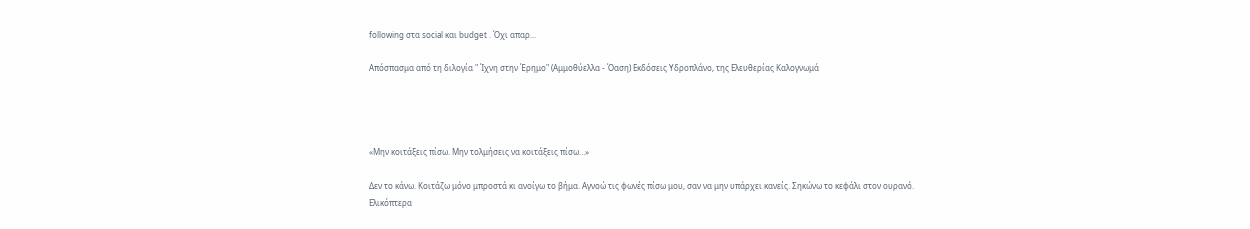following στα social και budget . Όχι απαρ...

Απόσπασμα από τη διλογία " Ίχνη στην Έρημο" (Αμμοθύελλα - Όαση) Εκδόσεις Υδροπλάνο, της Ελευθερίας Καλογνωμά




«Μην κοιτάξεις πίσω. Μην τολμήσεις να κοιτάξεις πίσω…»

Δεν το κάνω. Κοιτάζω μόνο μπροστά κι ανοίγω το βήμα. Αγνοώ τις φωνές πίσω μου, σαν να μην υπάρχει κανείς. Σηκώνω το κεφάλι στον ουρανό. Ελικόπτερα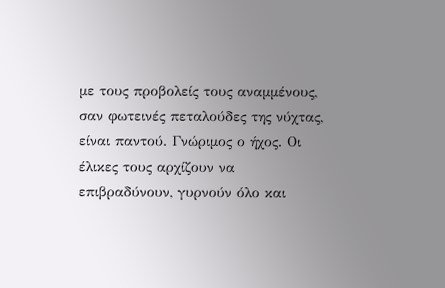με τους προβολείς τους αναμμένους, σαν φωτεινές πεταλούδες της νύχτας, είναι παντού. Γνώριμος ο ήχος. Οι έλικες τους αρχίζουν να επιβραδύνουν, γυρνούν όλο και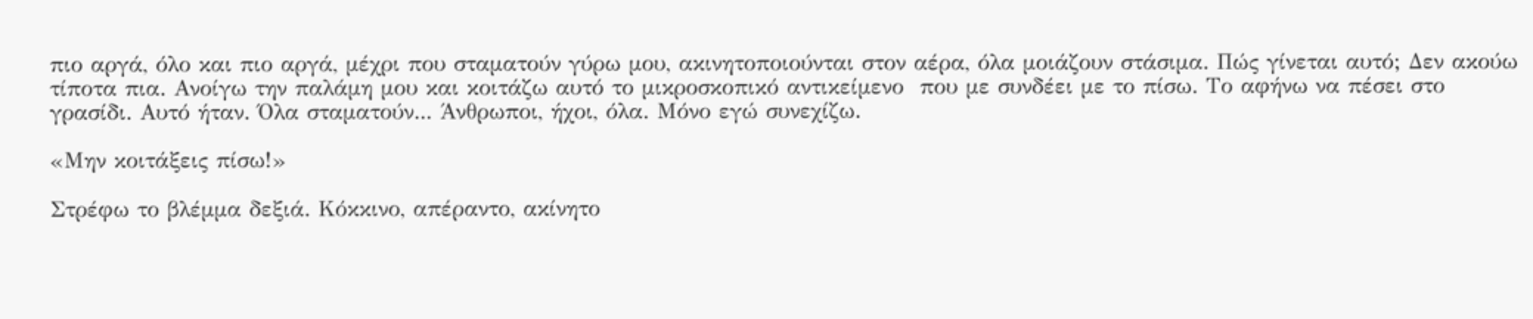πιο αργά, όλο και πιο αργά, μέχρι που σταματούν γύρω μου, ακινητοποιούνται στον αέρα, όλα μοιάζουν στάσιμα. Πώς γίνεται αυτό; Δεν ακούω τίποτα πια. Ανοίγω την παλάμη μου και κοιτάζω αυτό το μικροσκοπικό αντικείμενο  που με συνδέει με το πίσω. Το αφήνω να πέσει στο γρασίδι. Αυτό ήταν. Όλα σταματούν... Άνθρωποι, ήχοι, όλα. Μόνο εγώ συνεχίζω.

«Μην κοιτάξεις πίσω!»

Στρέφω το βλέμμα δεξιά. Κόκκινο, απέραντο, ακίνητο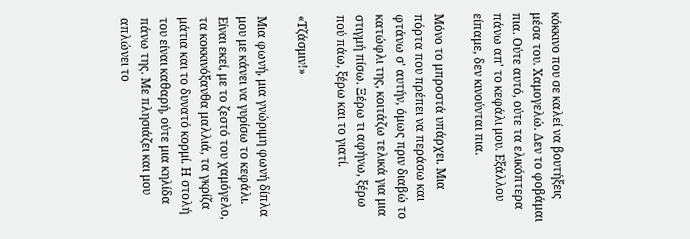κόκκινο που σε καλεί να βουτήξεις μέσα του. Χαμογελώ. Δεν το φοβάμαι πια. Ούτε αυτό, ούτε τα ελικόπτερα πάνω απ' το κεφάλι μου. Εξάλλου είπαμε, δεν κινούνται πια.

Μόνο το μπροστά υπάρχει. Μια πόρτα που πρέπει να περάσω και φτάνω σ' αυτήν, όμως πριν διαβώ το κατώφλι της, κοιτάζω τελικά για μια στιγμή πίσω. Ξέρω τι αφήνω, ξέρω πού πάω, ξέρω και το γιατί.

«Τζάσμιν!»

Μια φωνή, μια γνώριμη φωνή δίπλα μου με κάνει να γυρίσω το κεφάλι. Είναι εκεί, με το ζεστό του χαμόγελο, τα κοκκινόξανθα μαλλιά, τα γκρίζα μάτια και το δυνατό κορμί. Η στολή του είναι καθαρή, ούτε μια κηλίδα πάνω της. Με πλησιάζει και μου απλώνει το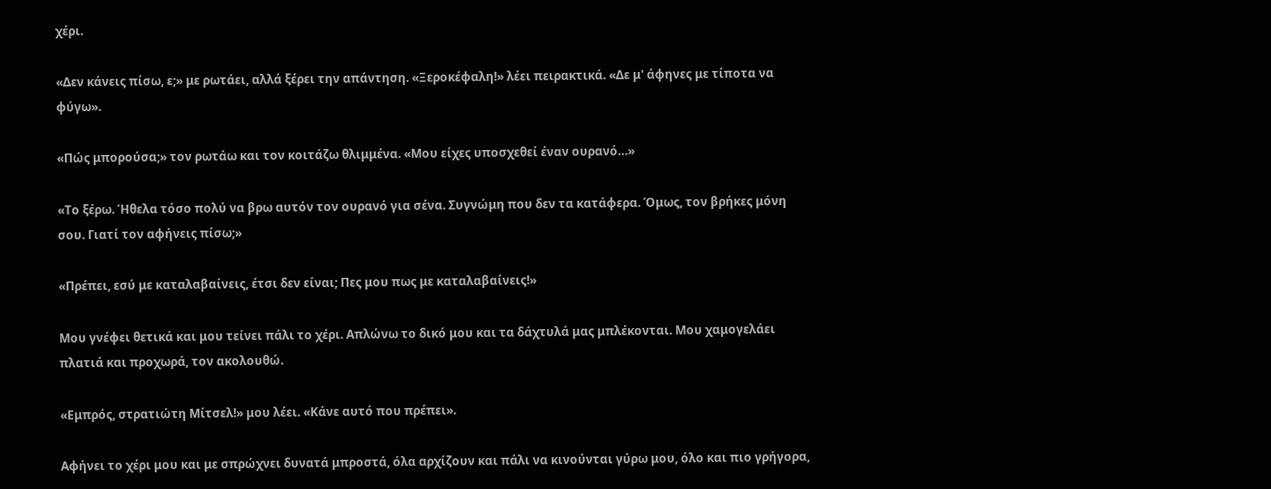χέρι.

«Δεν κάνεις πίσω, ε;» με ρωτάει, αλλά ξέρει την απάντηση. «Ξεροκέφαλη!» λέει πειρακτικά. «Δε μ' άφηνες με τίποτα να φύγω».

«Πώς μπορούσα;» τον ρωτάω και τον κοιτάζω θλιμμένα. «Μου είχες υποσχεθεί έναν ουρανό…»

«Το ξέρω. Ήθελα τόσο πολύ να βρω αυτόν τον ουρανό για σένα. Συγνώμη που δεν τα κατάφερα. Όμως, τον βρήκες μόνη σου. Γιατί τον αφήνεις πίσω;»

«Πρέπει, εσύ με καταλαβαίνεις, έτσι δεν είναι; Πες μου πως με καταλαβαίνεις!»

Μου γνέφει θετικά και μου τείνει πάλι το χέρι. Απλώνω το δικό μου και τα δάχτυλά μας μπλέκονται. Μου χαμογελάει πλατιά και προχωρά, τον ακολουθώ.

«Εμπρός, στρατιώτη Μίτσελ!» μου λέει. «Κάνε αυτό που πρέπει».

Αφήνει το χέρι μου και με σπρώχνει δυνατά μπροστά, όλα αρχίζουν και πάλι να κινούνται γύρω μου, όλο και πιο γρήγορα,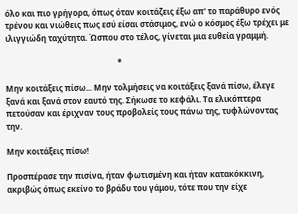όλο και πιο γρήγορα, όπως όταν κοιτάζεις έξω απ' το παράθυρο ενός τρένου και νιώθεις πως εσύ είσαι στάσιμος, ενώ ο κόσμος έξω τρέχει με ιλιγγιώδη ταχύτητα. Ώσπου στο τέλος, γίνεται μια ευθεία γραμμή.

                                                        *

Μην κοιτάξεις πίσω... Μην τολμήσεις να κοιτάξεις ξανά πίσω, έλεγε ξανά και ξανά στον εαυτό της. Σήκωσε το κεφάλι. Τα ελικόπτερα πετούσαν και έριχναν τους προβολείς τους πάνω της, τυφλώνοντας την.

Μην κοιτάξεις πίσω!

Προσπέρασε την πισίνα, ήταν φωτισμένη και ήταν κατακόκκινη, ακριβώς όπως εκείνο το βράδυ του γάμου, τότε που την είχε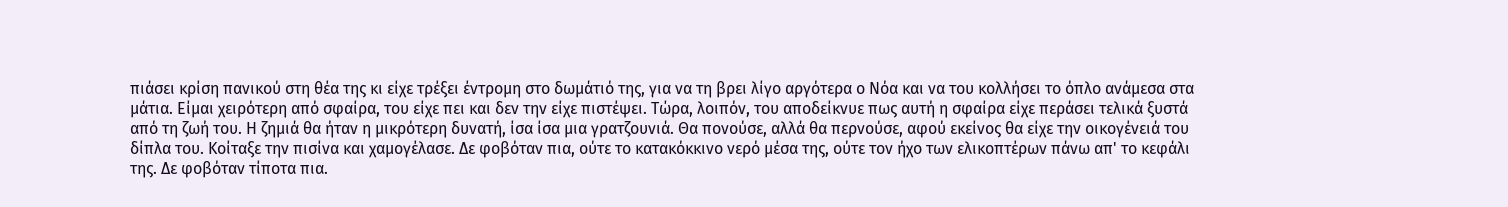πιάσει κρίση πανικού στη θέα της κι είχε τρέξει έντρομη στο δωμάτιό της, για να τη βρει λίγο αργότερα ο Νόα και να του κολλήσει το όπλο ανάμεσα στα μάτια. Είμαι χειρότερη από σφαίρα, του είχε πει και δεν την είχε πιστέψει. Τώρα, λοιπόν, του αποδείκνυε πως αυτή η σφαίρα είχε περάσει τελικά ξυστά από τη ζωή του. Η ζημιά θα ήταν η μικρότερη δυνατή, ίσα ίσα μια γρατζουνιά. Θα πονούσε, αλλά θα περνούσε, αφού εκείνος θα είχε την οικογένειά του δίπλα του. Κοίταξε την πισίνα και χαμογέλασε. Δε φοβόταν πια, ούτε το κατακόκκινο νερό μέσα της, ούτε τον ήχο των ελικοπτέρων πάνω απ' το κεφάλι της. Δε φοβόταν τίποτα πια.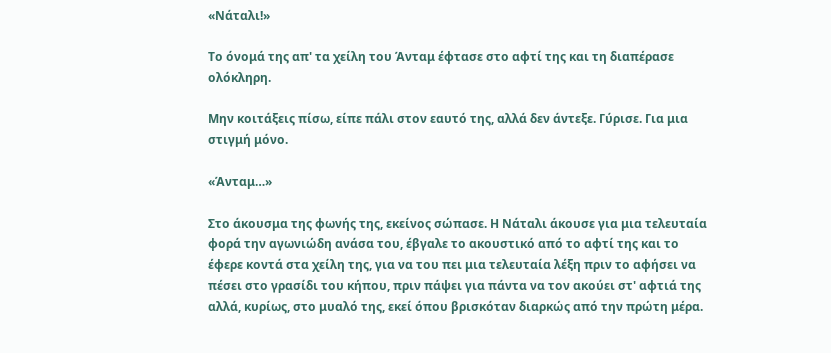«Νάταλι!»

Το όνομά της απ' τα χείλη του Άνταμ έφτασε στο αφτί της και τη διαπέρασε ολόκληρη.

Μην κοιτάξεις πίσω, είπε πάλι στον εαυτό της, αλλά δεν άντεξε. Γύρισε. Για μια στιγμή μόνο.

«Άνταμ…»

Στο άκουσμα της φωνής της, εκείνος σώπασε. Η Νάταλι άκουσε για μια τελευταία φορά την αγωνιώδη ανάσα του, έβγαλε το ακουστικό από το αφτί της και το έφερε κοντά στα χείλη της, για να του πει μια τελευταία λέξη πριν το αφήσει να πέσει στο γρασίδι του κήπου, πριν πάψει για πάντα να τον ακούει στ' αφτιά της αλλά, κυρίως, στο μυαλό της, εκεί όπου βρισκόταν διαρκώς από την πρώτη μέρα.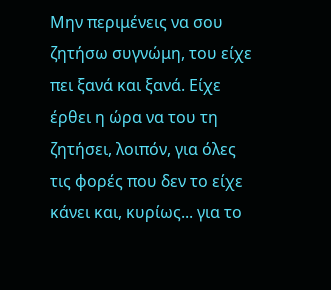Μην περιμένεις να σου ζητήσω συγνώμη, του είχε πει ξανά και ξανά. Είχε έρθει η ώρα να του τη ζητήσει, λοιπόν, για όλες τις φορές που δεν το είχε κάνει και, κυρίως... για το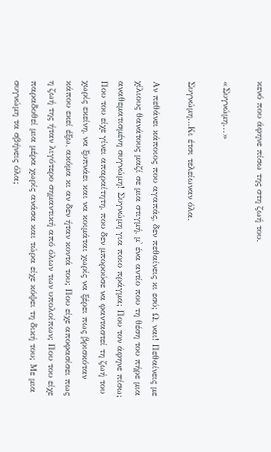κενό που άφηνε πίσω της στη ζωή του.

«Συγνώμη...»

Συγνώμη…Κι έτσι τελείωναν όλα.

Αν πεθάνει κάποιος που αγαπάς, δεν πεθαίνεις κι εσύ; Ω, ναι! Πεθαίνεις με χίλιους θανάτους μαζί σε μια στιγμή, μ' ένα αντίο που τη θέση του πήρε μια αναθεματισμένη συγνώμη! Συγνώμη για ποιο πράγμα; Που τον άφηνε πίσω; Που του είχε γίνει απαραίτητη, που δεν μπορούσε να φανταστεί τη ζωή του χωρίς εκείνη, να ξυπνάει και να κοιμάται χωρίς να ξέρει πως βρισκόταν κάπου εκεί έξω, ακόμα κι αν δεν ήταν κοντά του; Που είχε αποφασίσει πως η ζωή της ήταν λιγότερο σημαντική από όλων των υπολοίπων; Που του είχε παραδοθεί μια μέρα χωρίς ανάσα και τώρα είχε κόψει τη δική του; Με μια συγνώμη τα σβήνεις όλα;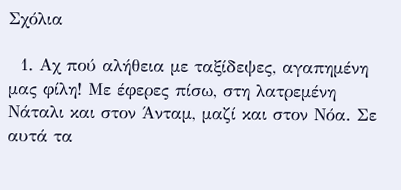Σχόλια

  1. Αχ πού αλήθεια με ταξίδεψες, αγαπημένη μας φίλη! Με έφερες πίσω, στη λατρεμένη Νάταλι και στον Άνταμ, μαζί και στον Νόα. Σε αυτά τα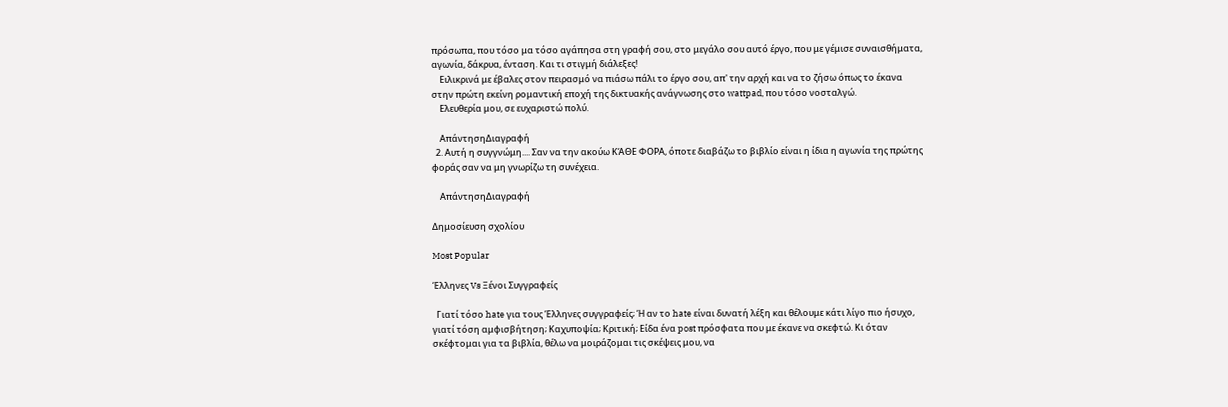πρόσωπα, που τόσο μα τόσο αγάπησα στη γραφή σου, στο μεγάλο σου αυτό έργο, που με γέμισε συναισθήματα, αγωνία, δάκρυα, ένταση. Και τι στιγμή διάλεξες!
    Ειλικρινά με έβαλες στον πειρασμό να πιάσω πάλι το έργο σου, απ' την αρχή και να το ζήσω όπως το έκανα στην πρώτη εκείνη ρομαντική εποχή της δικτυακής ανάγνωσης στο wattpad, που τόσο νοσταλγώ.
    Ελευθερία μου, σε ευχαριστώ πολύ.

    ΑπάντησηΔιαγραφή
  2. Αυτή η συγγνώμη.... Σαν να την ακούω ΚΆΘΕ ΦΟΡΑ, όποτε διαβάζω το βιβλίο είναι η ίδια η αγωνία της πρώτης φοράς σαν να μη γνωρίζω τη συνέχεια.

    ΑπάντησηΔιαγραφή

Δημοσίευση σχολίου

Most Popular

Έλληνες Vs Ξένοι Συγγραφείς

  Γιατί τόσο hate για τους Έλληνες συγγραφείς; Ή αν το hate είναι δυνατή λέξη και θέλουμε κάτι λίγο πιο ήσυχο, γιατί τόση αμφισβήτηση; Καχυποψία; Κριτική; Είδα ένα post πρόσφατα που με έκανε να σκεφτώ. Κι όταν σκέφτομαι για τα βιβλία, θέλω να μοιράζομαι τις σκέψεις μου, να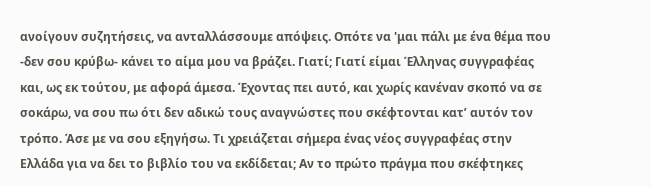ανοίγουν συζητήσεις, να ανταλλάσσουμε απόψεις. Οπότε να 'μαι πάλι με ένα θέμα που -δεν σου κρύβω- κάνει το αίμα μου να βράζει. Γιατί; Γιατί είμαι Έλληνας συγγραφέας και, ως εκ τούτου, με αφορά άμεσα. Έχοντας πει αυτό, και χωρίς κανέναν σκοπό να σε σοκάρω, να σου πω ότι δεν αδικώ τους αναγνώστες που σκέφτονται κατ’ αυτόν τον τρόπο. Άσε με να σου εξηγήσω. Τι χρειάζεται σήμερα ένας νέος συγγραφέας στην Ελλάδα για να δει το βιβλίο του να εκδίδεται; Αν το πρώτο πράγμα που σκέφτηκες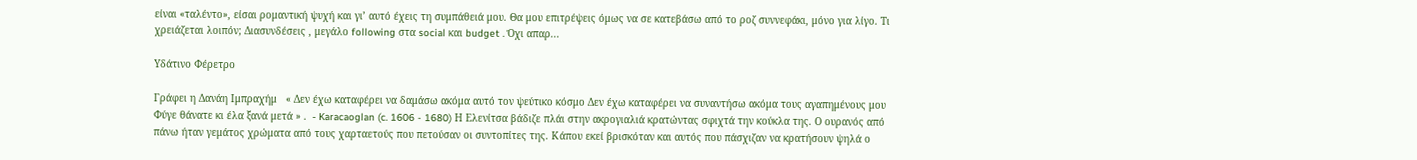είναι «ταλέντο», είσαι ρομαντική ψυχή και γι’ αυτό έχεις τη συμπάθειά μου. Θα μου επιτρέψεις όμως να σε κατεβάσω από το ροζ συννεφάκι, μόνο για λίγο. Τι χρειάζεται λοιπόν; Διασυνδέσεις , μεγάλο following στα social και budget . Όχι απαρ...

Υδάτινο Φέρετρο

Γράφει η Δανάη Ιμπραχήμ   « Δεν έχω καταφέρει να δαμάσω ακόμα αυτό τον ψεύτικο κόσμο Δεν έχω καταφέρει να συναντήσω ακόμα τους αγαπημένους μου Φύγε θάνατε κι έλα ξανά μετά » .  - Karacaoglan (c. 1606 - 1680) Η Ελενίτσα βάδιζε πλάι στην ακρογιαλιά κρατώντας σφιχτά την κούκλα της. Ο ουρανός από πάνω ήταν γεμάτος χρώματα από τους χαρταετούς που πετούσαν οι συντοπίτες της. Κάπου εκεί βρισκόταν και αυτός που πάσχιζαν να κρατήσουν ψηλά ο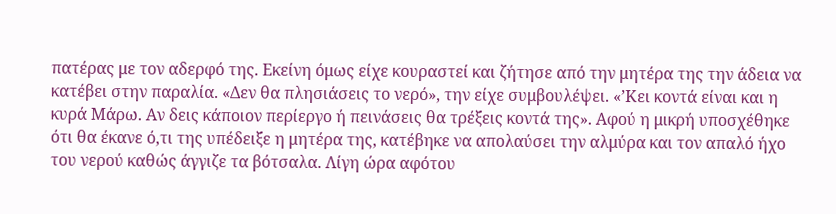πατέρας με τον αδερφό της. Εκείνη όμως είχε κουραστεί και ζήτησε από την μητέρα της την άδεια να κατέβει στην παραλία. «Δεν θα πλησιάσεις το νερό», την είχε συμβουλέψει. «’Κει κοντά είναι και η κυρά Μάρω. Αν δεις κάποιον περίεργο ή πεινάσεις θα τρέξεις κοντά της». Αφού η μικρή υποσχέθηκε ότι θα έκανε ό,τι της υπέδειξε η μητέρα της, κατέβηκε να απολαύσει την αλμύρα και τον απαλό ήχο του νερού καθώς άγγιζε τα βότσαλα. Λίγη ώρα αφότου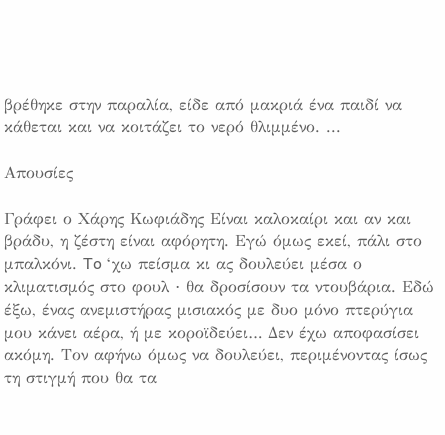βρέθηκε στην παραλία, είδε από μακριά ένα παιδί να κάθεται και να κοιτάζει το νερό θλιμμένο. ...

Απουσίες

Γράφει ο Χάρης Κωφιάδης Είναι καλοκαίρι και αν και βράδυ, η ζέστη είναι αφόρητη. Εγώ όμως εκεί, πάλι στο μπαλκόνι. To ‘χω πείσμα κι ας δουλεύει μέσα ο κλιματισμός στο φουλ ∙ θα δροσίσουν τα ντουβάρια. Εδώ έξω, ένας ανεμιστήρας μισιακός με δυο μόνο πτερύγια μου κάνει αέρα, ή με κοροϊδεύει… Δεν έχω αποφασίσει ακόμη. Τον αφήνω όμως να δουλεύει, περιμένοντας ίσως τη στιγμή που θα τα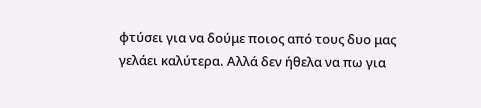φτύσει για να δούμε ποιος από τους δυο μας γελάει καλύτερα. Αλλά δεν ήθελα να πω για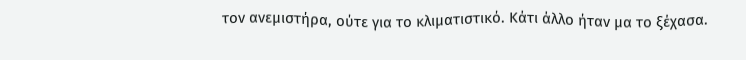τον ανεμιστήρα, ούτε για το κλιματιστικό. Κάτι άλλο ήταν μα το ξέχασα.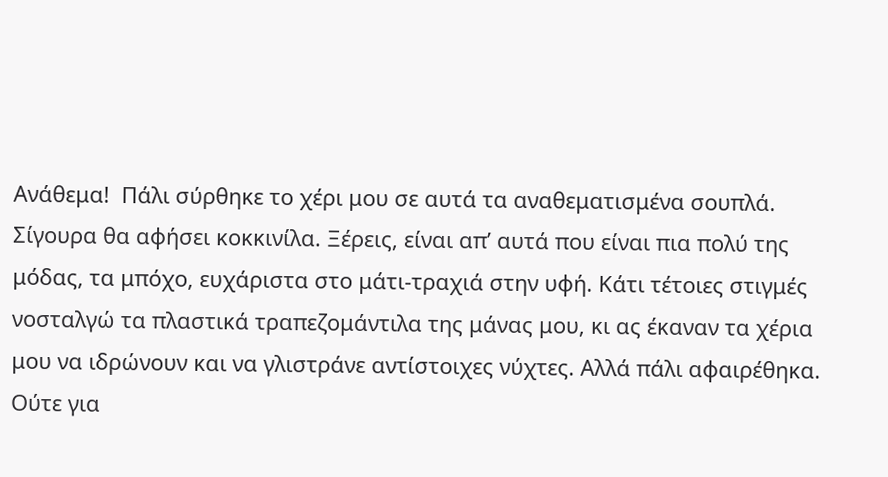Ανάθεμα!  Πάλι σύρθηκε το χέρι μου σε αυτά τα αναθεματισμένα σουπλά. Σίγουρα θα αφήσει κοκκινίλα. Ξέρεις, είναι απ’ αυτά που είναι πια πολύ της μόδας, τα μπόχο, ευχάριστα στο μάτι-τραχιά στην υφή. Κάτι τέτοιες στιγμές νοσταλγώ τα πλαστικά τραπεζομάντιλα της μάνας μου, κι ας έκαναν τα χέρια μου να ιδρώνουν και να γλιστράνε αντίστοιχες νύχτες. Αλλά πάλι αφαιρέθηκα. Ούτε για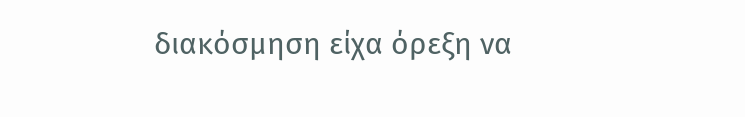διακόσμηση είχα όρεξη να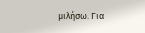μιλήσω. Για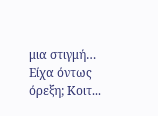μια στιγμή… Είχα όντως όρεξη; Κοιτ...